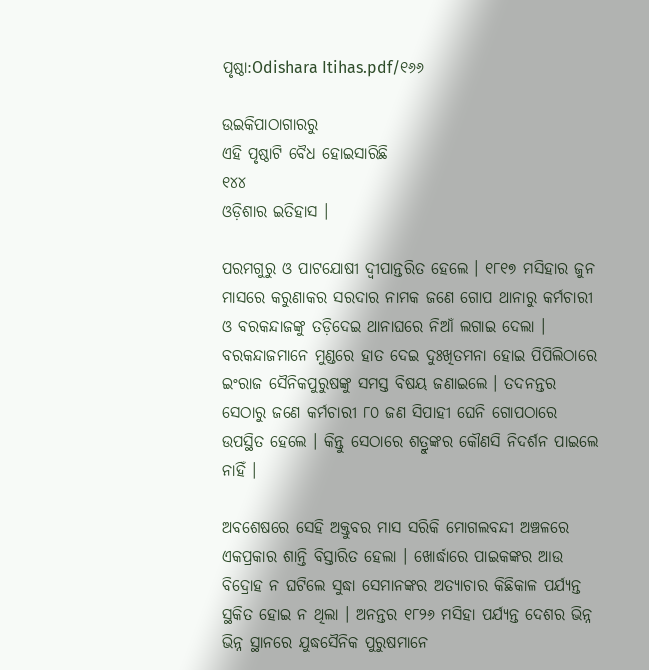ପୃଷ୍ଠା:Odishara Itihas.pdf/୧୬୬

ଉଇକିପାଠାଗାର‌ରୁ
ଏହି ପୃଷ୍ଠାଟି ବୈଧ ହୋଇସାରିଛି
୧୪୪
ଓଡ଼ିଶାର ଇତିହାସ ।

ପରମଗୁରୁ ଓ ପାଟଯୋଷୀ ଦ୍ୱୀପାନ୍ତରିତ ହେଲେ । ୧୮୧୭ ମସିହାର ଜୁନ ମାସରେ କରୁଣାକର ସରଦାର ନାମକ ଜଣେ ଗୋପ ଥାନାରୁ କର୍ମଚାରୀ ଓ ବରକନ୍ଦାଜଙ୍କୁ ତଡ଼ିଦେଇ ଥାନାଘରେ ନିଆଁ ଲଗାଇ ଦେଲା । ବରକନ୍ଦାଜମାନେ ମୁଣ୍ଡରେ ହାତ ଦେଇ ଦୁଃଖିତମନା ହୋଇ ପିପିଲିଠାରେ ଇଂରାଜ ସୈନିକପୁରୁଷଙ୍କୁ ସମସ୍ତ ବିଷୟ ଜଣାଇଲେ । ତଦନନ୍ତର ସେଠାରୁ ଜଣେ କର୍ମଚାରୀ ୮୦ ଜଣ ସିପାହୀ ଘେନି ଗୋପଠାରେ ଉପସ୍ଥିତ ହେଲେ । କିନ୍ତୁ ସେଠାରେ ଶତ୍ରୁଙ୍କର କୌଣସି ନିଦର୍ଶନ ପାଇଲେ ନାହିଁ ।

ଅବଶେଷରେ ସେହି ଅକ୍ତୁବର ମାସ ସରିକି ମୋଗଲବନ୍ଦୀ ଅଞ୍ଚଳରେ ଏକପ୍ରକାର ଶାନ୍ତି ବିସ୍ତାରିତ ହେଲା । ଖୋର୍ଦ୍ଧାରେ ପାଇକଙ୍କର ଆଉ ବିଦ୍ରୋହ ନ ଘଟିଲେ ସୁଦ୍ଧା ସେମାନଙ୍କର ଅତ୍ୟାଚାର କିଛିକାଳ ପର୍ଯ୍ୟନ୍ତ ସ୍ଥକିତ ହୋଇ ନ ଥିଲା । ଅନନ୍ତର ୧୮୨୬ ମସିହା ପର୍ଯ୍ୟନ୍ତ ଦେଶର ଭିନ୍ନ ଭିନ୍ନ ସ୍ଥାନରେ ଯୁଦ୍ଧସୈନିକ ପୁରୁଷମାନେ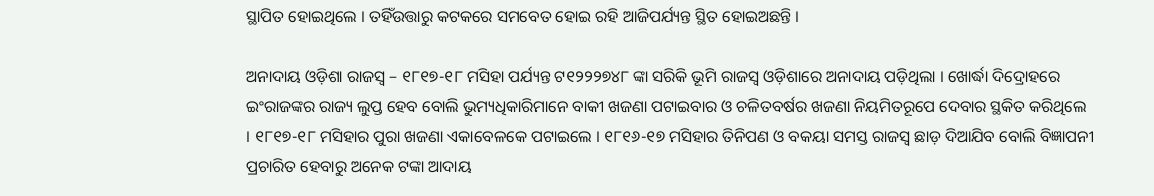ସ୍ଥାପିତ ହୋଇଥିଲେ । ତହିଁଉତ୍ତାରୁ କଟକରେ ସମବେତ ହୋଇ ରହି ଆଜିପର୍ଯ୍ୟନ୍ତ ସ୍ଥିତ ହୋଇଅଛନ୍ତି ।

ଅନାଦାୟ ଓଡ଼ିଶା ରାଜସ୍ୱ – ୧୮୧୭-୧୮ ମସିହା ପର୍ଯ୍ୟନ୍ତ ଟ୧୨୨୨୭୪୮ ଙ୍କା ସରିକି ଭୂମି ରାଜସ୍ୱ ଓଡ଼ିଶାରେ ଅନାଦାୟ ପଡ଼ିଥିଲା । ଖୋର୍ଦ୍ଧା ଦିଦ୍ରୋହରେ ଇଂରାଜଙ୍କର ରାଜ୍ୟ ଲୁପ୍ତ ହେବ ବୋଲି ଭୁମ୍ୟଧିକାରିମାନେ ବାକୀ ଖଜଣା ପଟାଇବାର ଓ ଚଳିତବର୍ଷର ଖଜଣା ନିୟମିତରୂପେ ଦେବାର ସ୍ଥକିତ କରିଥିଲେ । ୧୮୧୭-୧୮ ମସିହାର ପୁରା ଖଜଣା ଏକାବେଳକେ ପଟାଇଲେ । ୧୮୧୬-୧୭ ମସିହାର ତିନିପଣ ଓ ବକୟା ସମସ୍ତ ରାଜସ୍ୱ ଛାଡ଼ ଦିଆଯିବ ବୋଲି ବିଜ୍ଞାପନୀ ପ୍ରଚାରିତ ହେବାରୁ ଅନେକ ଟଙ୍କା ଆଦାୟ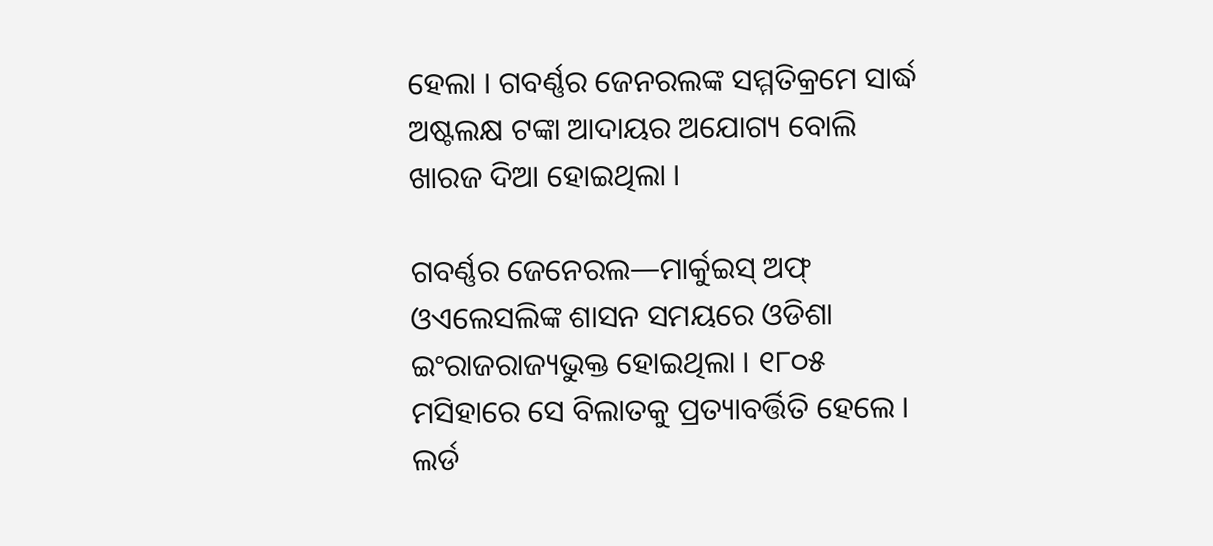ହେଲା । ଗବର୍ଣ୍ଣର ଜେନରଲଙ୍କ ସମ୍ମତିକ୍ରମେ ସାର୍ଦ୍ଧ ଅଷ୍ଟଲକ୍ଷ ଟଙ୍କା ଆଦାୟର ଅଯୋଗ୍ୟ ବୋଲି ଖାରଜ ଦିଆ ହୋଇଥିଲା ।

ଗବର୍ଣ୍ଣର ଜେନେରଲ—ମାର୍କୁଇସ୍ ଅଫ୍ ଓଏଲେସଲିଙ୍କ ଶାସନ ସମୟରେ ଓଡିଶା ଇଂରାଜରାଜ୍ୟଭୁକ୍ତ ହୋଇଥିଲା । ୧୮୦୫ ମସିହାରେ ସେ ବିଲାତକୁ ପ୍ରତ୍ୟାବର୍ତ୍ତିତି ହେଲେ । ଲର୍ଡ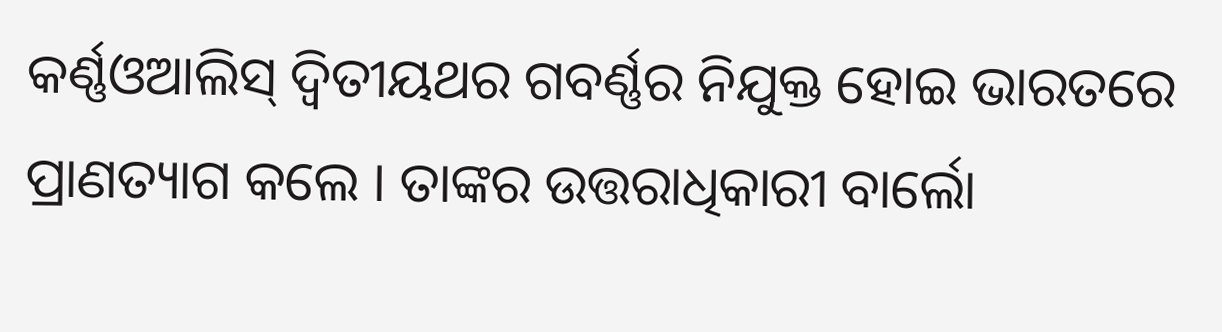କର୍ଣ୍ଣଓଆଲିସ୍ ଦ୍ୱିତୀୟଥର ଗବର୍ଣ୍ଣର ନିଯୁକ୍ତ ହୋଇ ଭାରତରେ ପ୍ରାଣତ୍ୟାଗ କଲେ । ତାଙ୍କର ଉତ୍ତରାଧିକାରୀ ବାର୍ଲୋ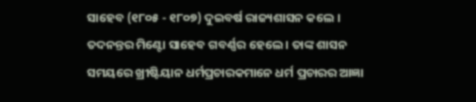ସାହେବ (୧୮୦୫ - ୧୮୦୭) ଦୁଇବର୍ଷ ରାଜ୍ୟଶାସନ କଲେ । ତଦନନ୍ତର ମିଣ୍ଟୋ ସାହେବ ଗବର୍ଣ୍ଣର ହେଲେ । ତାଙ୍କ ଶାସନ ସମୟରେ ଖ୍ରୀଷ୍ଟିୟାନ ଧର୍ମପ୍ରଚାରକମାନେ ଧର୍ମ ପ୍ରଚାରର ଆଜ୍ଞା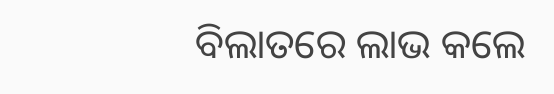ବିଲାତରେ ଲାଭ କଲେ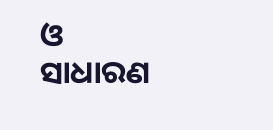ଓ ସାଧାରଣ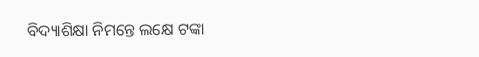ବିଦ୍ୟାଶିକ୍ଷା ନିମନ୍ତେ ଲକ୍ଷେ ଟଙ୍କା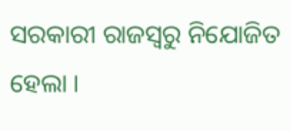ସରକାରୀ ରାଜସ୍ୱରୁ ନିଯୋଜିତ ହେଲା ।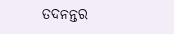ତଦନନ୍ତର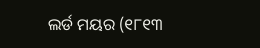ଲର୍ଡ ମୟର (୧୮୧୩